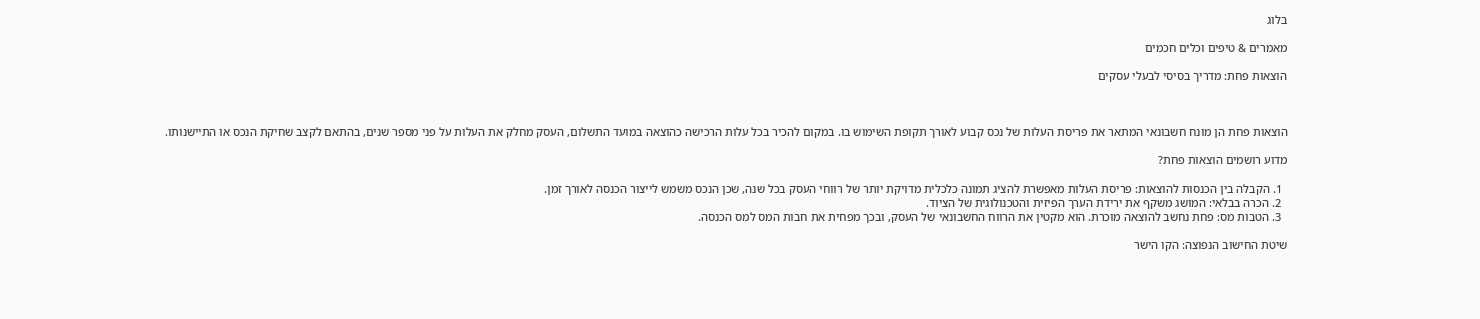בלוג

מאמרים & טיפים וכלים חכמים

הוצאות פחת: מדריך בסיסי לבעלי עסקים



הוצאות פחת הן מונח חשבונאי המתאר את פריסת העלות של נכס קבוע לאורך תקופת השימוש בו. במקום להכיר בכל עלות הרכישה כהוצאה במועד התשלום, העסק מחלק את העלות על פני מספר שנים, בהתאם לקצב שחיקת הנכס או התיישנותו.

מדוע רושמים הוצאות פחת?

  1. הקבלה בין הכנסות להוצאות: פריסת העלות מאפשרת להציג תמונה כלכלית מדויקת יותר של רווחי העסק בכל שנה, שכן הנכס משמש לייצור הכנסה לאורך זמן.
  2. הכרה בבלאי: המושג משקף את ירידת הערך הפיזית והטכנולוגית של הציוד.
  3. הטבות מס: פחת נחשב להוצאה מוכרת. הוא מקטין את הרווח החשבונאי של העסק, ובכך מפחית את חבות המס למס הכנסה.

שיטת החישוב הנפוצה: הקו הישר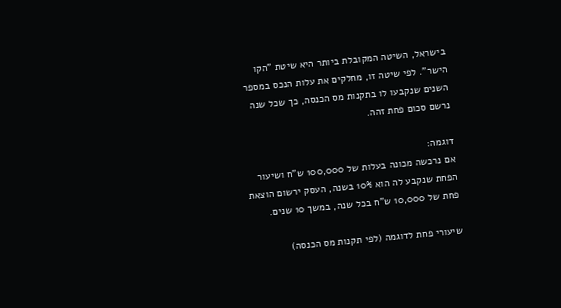בישראל, השיטה המקובלת ביותר היא שיטת "הקו הישר". לפי שיטה זו, מחלקים את עלות הנכס במספר השנים שנקבעו לו בתקנות מס הכנסה, כך שכל שנה נרשם סכום פחת זהה.

דוגמה:
אם נרכשה מכונה בעלות של 100,000 ש"ח ושיעור הפחת שנקבע לה הוא 10% בשנה, העסק ירשום הוצאת פחת של 10,000 ש"ח בכל שנה, במשך 10 שנים.

שיעורי פחת לדוגמה (לפי תקנות מס הכנסה)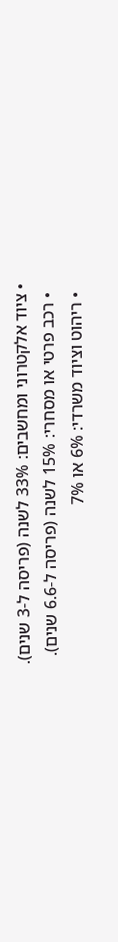• ציוד אלקטרוני ומחשבים: 33% לשנה (פריסה ל-3 שנים).
  • רכב פרטי או מסחרי: 15% לשנה (פריסה ל-6.6 שנים).
  • ריהוט וציוד משרדי: 6% או 7%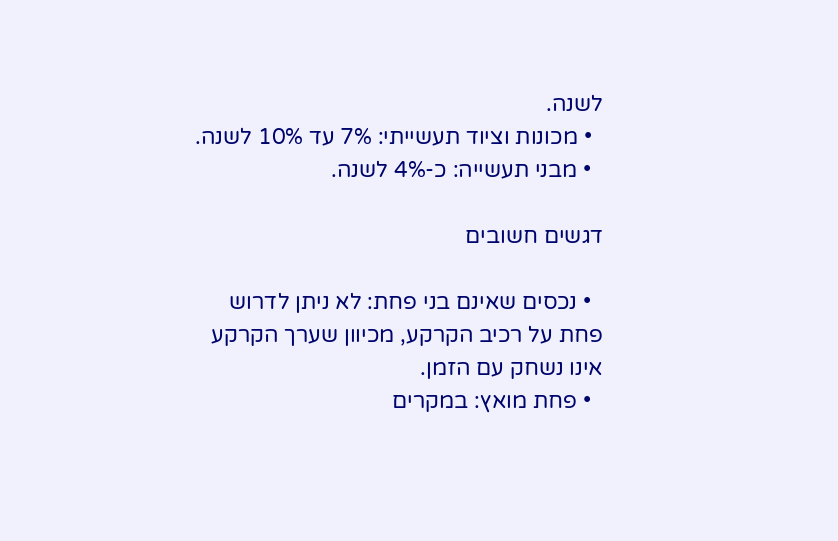לשנה.
  • מכונות וציוד תעשייתי: 7% עד 10% לשנה.
  • מבני תעשייה: כ-4% לשנה.

דגשים חשובים

  • נכסים שאינם בני פחת: לא ניתן לדרוש פחת על רכיב הקרקע, מכיוון שערך הקרקע אינו נשחק עם הזמן.
  • פחת מואץ: במקרים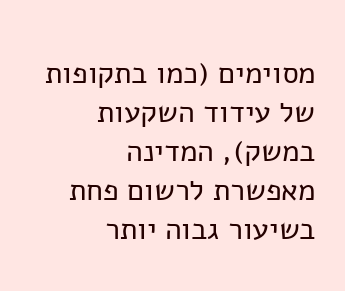מסוימים (כמו בתקופות של עידוד השקעות במשק), המדינה מאפשרת לרשום פחת בשיעור גבוה יותר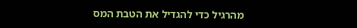מהרגיל כדי להגדיל את הטבת המס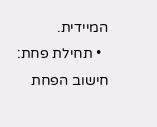המיידית.
  • תחילת פחת: חישוב הפחת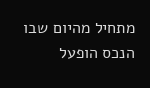מתחיל מהיום שבו הנכס הופעל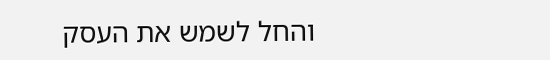והחל לשמש את העסק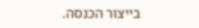בייצור הכנסה.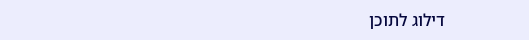דילוג לתוכן